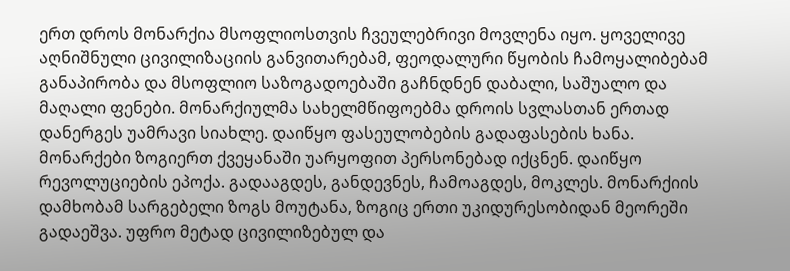ერთ დროს მონარქია მსოფლიოსთვის ჩვეულებრივი მოვლენა იყო. ყოველივე აღნიშნული ცივილიზაციის განვითარებამ, ფეოდალური წყობის ჩამოყალიბებამ განაპირობა და მსოფლიო საზოგადოებაში გაჩნდნენ დაბალი, საშუალო და მაღალი ფენები. მონარქიულმა სახელმწიფოებმა დროის სვლასთან ერთად დანერგეს უამრავი სიახლე. დაიწყო ფასეულობების გადაფასების ხანა. მონარქები ზოგიერთ ქვეყანაში უარყოფით პერსონებად იქცნენ. დაიწყო რევოლუციების ეპოქა. გადააგდეს, განდევნეს, ჩამოაგდეს, მოკლეს. მონარქიის დამხობამ სარგებელი ზოგს მოუტანა, ზოგიც ერთი უკიდურესობიდან მეორეში გადაეშვა. უფრო მეტად ცივილიზებულ და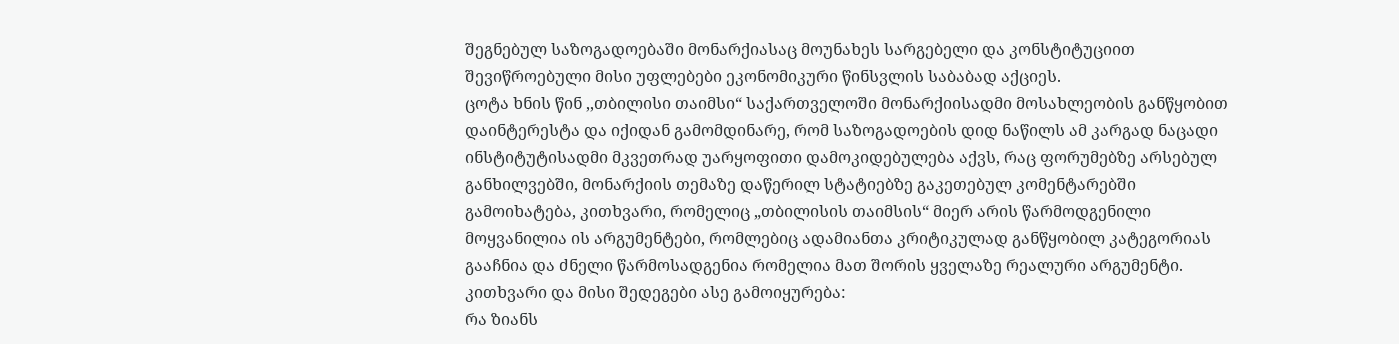შეგნებულ საზოგადოებაში მონარქიასაც მოუნახეს სარგებელი და კონსტიტუციით შევიწროებული მისი უფლებები ეკონომიკური წინსვლის საბაბად აქციეს.
ცოტა ხნის წინ ,,თბილისი თაიმსი“ საქართველოში მონარქიისადმი მოსახლეობის განწყობით დაინტერესტა და იქიდან გამომდინარე, რომ საზოგადოების დიდ ნაწილს ამ კარგად ნაცადი ინსტიტუტისადმი მკვეთრად უარყოფითი დამოკიდებულება აქვს, რაც ფორუმებზე არსებულ განხილვებში, მონარქიის თემაზე დაწერილ სტატიებზე გაკეთებულ კომენტარებში გამოიხატება, კითხვარი, რომელიც „თბილისის თაიმსის“ მიერ არის წარმოდგენილი მოყვანილია ის არგუმენტები, რომლებიც ადამიანთა კრიტიკულად განწყობილ კატეგორიას გააჩნია და ძნელი წარმოსადგენია რომელია მათ შორის ყველაზე რეალური არგუმენტი.
კითხვარი და მისი შედეგები ასე გამოიყურება:
რა ზიანს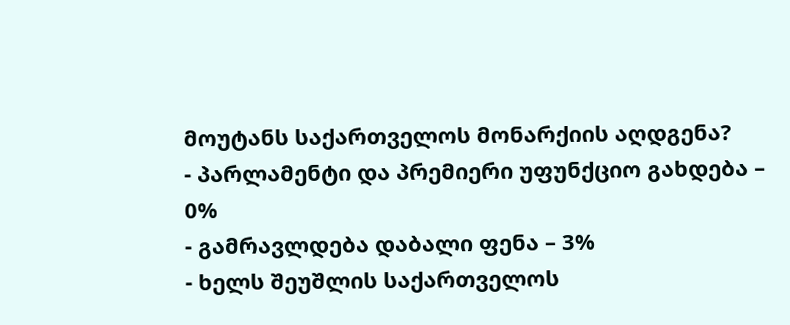მოუტანს საქართველოს მონარქიის აღდგენა?
- პარლამენტი და პრემიერი უფუნქციო გახდება – 0%
- გამრავლდება დაბალი ფენა – 3%
- ხელს შეუშლის საქართველოს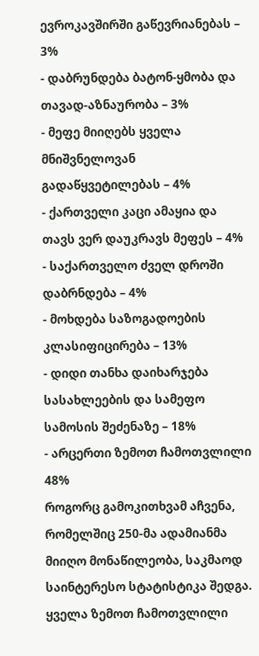ევროკავშირში გაწევრიანებას – 3%
- დაბრუნდება ბატონ-ყმობა და თავად-აზნაურობა – 3%
- მეფე მიიღებს ყველა მნიშვნელოვან გადაწყვეტილებას – 4%
- ქართველი კაცი ამაყია და თავს ვერ დაუკრავს მეფეს – 4%
- საქართველო ძველ დროში დაბრნდება – 4%
- მოხდება საზოგადოების კლასიფიცირება – 13%
- დიდი თანხა დაიხარჯება სასახლეების და სამეფო სამოსის შეძენაზე – 18%
- არცერთი ზემოთ ჩამოთვლილი 48%
როგორც გამოკითხვამ აჩვენა, რომელშიც 250-მა ადამიანმა მიიღო მონაწილეობა, საკმაოდ საინტერესო სტატისტიკა შედგა. ყველა ზემოთ ჩამოთვლილი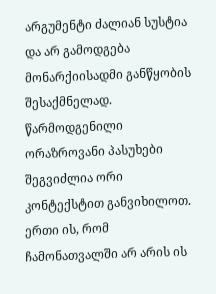არგუმენტი ძალიან სუსტია და არ გამოდგება მონარქიისადმი განწყობის შესაქმნელად. წარმოდგენილი ორაზროვანი პასუხები შეგვიძლია ორი კონტექსტით განვიხილოთ. ერთი ის, რომ ჩამონათვალში არ არის ის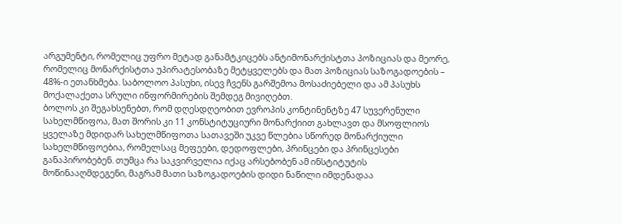არგუმენტი, რომელიც უფრო მეტად განამტკიცებს ანტიმონარქისტთა პოზიციას და მეორე, რომელიც მონარქისტთა უპირატესობაზე მეტყველებს და მათ პოზიციას საზოგადოების – 48%-ი ეთანხმება. საბოლოო პასუხი, ისევ ჩვენს გარშემოა მოსაძიებელი და ამ პასუხს მოქალაქეთა სრული ინფორმირების შემდეგ მივიღებთ.
ბოლოს კი შეგახსენებთ, რომ დღესდღეობით ევროპის კონტინენტზე 47 სუვერენული სახელმწიფოა, მათ შორის კი 11 კონსტიტუციური მონარქიით გახლავთ და მსოფლიოს ყველაზე მდიდარ სახელმწიფოთა სათავეში უკვე წლებია სწორედ მონარქიული სახელმწიფოებია, რომელსაც მეფეები, დედოფლები, პრინცები და პრინცესები განაპირობებენ. თუმცა რა საკვირველია იქაც არსებობენ ამ ინსტიტუტის მოწინააღმდეგენი, მაგრამ მათი საზოგადოების დიდი ნაწილი იმდენადაა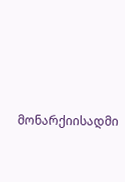მონარქიისადმი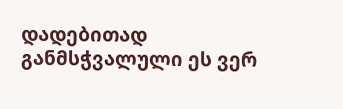დადებითად განმსჭვალული ეს ვერ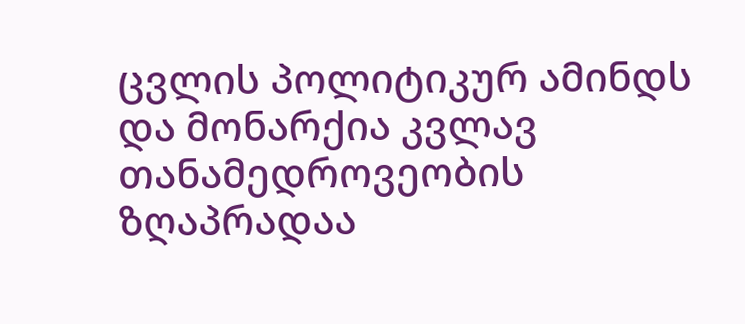ცვლის პოლიტიკურ ამინდს და მონარქია კვლავ თანამედროვეობის ზღაპრადაა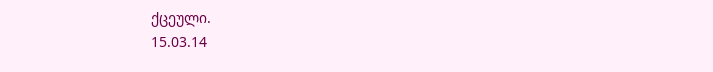ქცეული.
15.03.14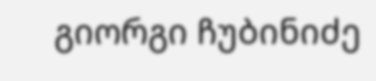გიორგი ჩუბინიძე